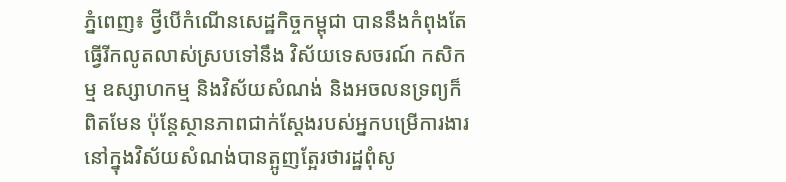ភ្នំពេញ៖ ថ្វីបើកំណើនសេដ្ឋកិច្ចកម្ពុជា បាននឹងកំពុងតែធ្វើរីកលូតលាស់ស្របទៅនឹង វិស័យទេសចរណ៍ កសិកម្ម ឧស្សាហកម្ម និងវិស័យសំណង់ និងអចលនទ្រព្យក៏ពិតមែន ប៉ុន្តែស្ថានភាពជាក់ស្តែងរបស់អ្នកបម្រើការងារនៅក្នុងវិស័យសំណង់បានត្អូញត្អែរថារដ្ឋពុំសូ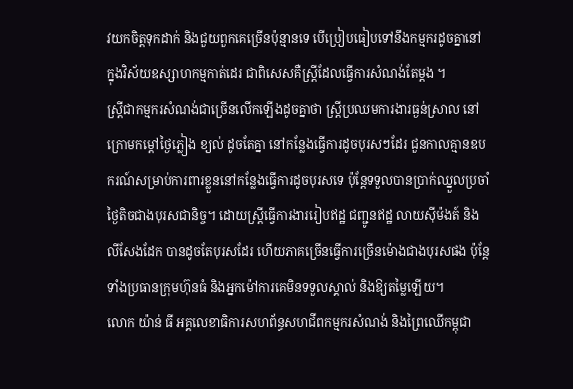វយកចិត្តទុកដាក់ និងជួយពួកគេច្រើនប៉ុន្មានទេ បើប្រៀបធៀបទៅនឹងកម្មករដូចគ្នានៅក្នុងវិស័យឧស្សាហកម្មកាត់ដេរ ជាពិសេសគឺស្ត្រីដែលធ្វើការសំណង់តែម្តង ។
ស្ត្រីជាកម្មករសំណង់ជាច្រើនលើកឡើងដូចគ្នាថា ស្ត្រីប្រឈមការងារធ្ងន់ស្រាល នៅក្រោមកម្ដៅថ្ងៃភ្លៀង ខ្យល់ ដូចតែគ្នា នៅកន្លែងធ្វើការដូចបុរសៗដែរ ជួនកាលគ្មានឧបករណ៍សម្រាប់ការពារខ្លួននៅកន្លែងធ្វើការដូចបុរសទេ ប៉ុន្តែទទួលបានប្រាក់ឈ្នួលប្រចាំថ្ងៃតិចជាងបុរសជានិច្ច។ ដោយស្ត្រីធ្វើការងាររៀបឥដ្ឋ ជញ្ជូនឥដ្ឋ លាយស៊ីម៉ងត៍ និងលីសែងដែក បានដូចតែបុរសដែរ ហើយភាគច្រើនធ្វើការច្រើនម៉ោងជាងបុរសផង ប៉ុន្តែទាំងប្រធានក្រុមហ៊ុនធំ និងអ្នកម៉ៅការគេមិនទទួលស្គាល់ និងឱ្យតម្លៃឡើយ។
លោក យ៉ាន់ ធី អគ្គលេខាធិការសហព័ន្ធសហជីពកម្មករសំណង់ និងព្រៃឈើកម្ពុជា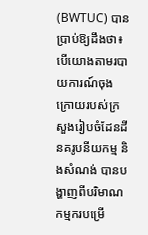(BWTUC) បានប្រាប់ឱ្យដឹងថា៖ បើយោងតាមរបាយការណ៍ចុងក្រោយរបស់ក្រសួងរៀបចំដែនដី នគរូបនីយកម្ម និងសំណង់ បានបង្ហាញពីបរិមាណកម្មករបម្រើ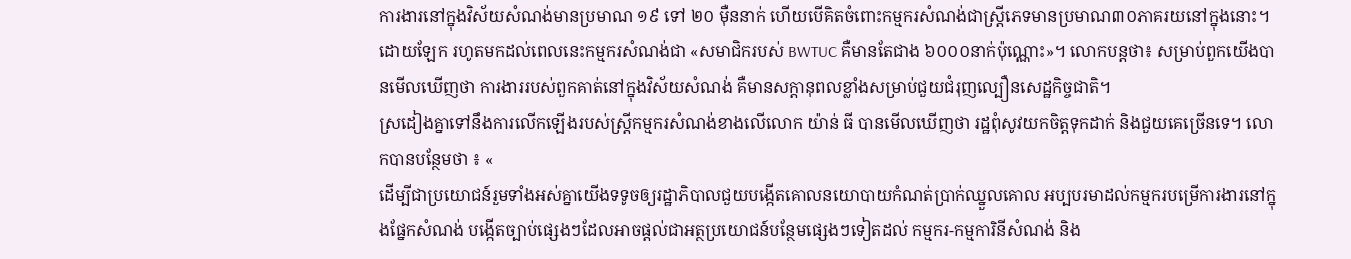ការងារនៅក្នុងវិស័យសំណង់មានប្រមាណ ១៩ ទៅ ២០ ម៉ឺននាក់ ហើយបើគិតចំពោះកម្មករសំណង់ជាស្ត្រីភេទមានប្រមាណ៣០ភាគរយនៅក្នុងនោះ។ ដោយឡែក រហូតមកដល់ពេលនេះកម្មករសំណង់ជា «សមាជិករបស់ BWTUC គឺមានតែជាង ៦០០០នាក់ប៉ុណ្ណោះ»។ លោកបន្តថា៖ សម្រាប់ពួកយើងបានមើលឃើញថា ការងាររបស់ពួកគាត់នៅក្នុងវិស័យសំណង់ គឺមានសក្តានុពលខ្លាំងសម្រាប់ជួយជំរុញល្បឿនសេដ្ឋកិច្ចជាតិ។
ស្រដៀងគ្នាទៅនឹងការលើកឡើងរបស់ស្ត្រីកម្មករសំណង់ខាងលើលោក យ៉ាន់ ធី បានមើលឃើញថា រដ្ឋពុំសូវយកចិត្តទុកដាក់ និងជួយគេច្រើនទេ។ លោកបានបន្ថែមថា ៖ «
ដើម្បីជាប្រយោជន៍រួមទាំងអស់គ្នាយើងទទូចឲ្យរដ្ឋាភិបាលជួយបង្កើតគោលនយោបាយកំណត់ប្រាក់ឈ្នួលគោល អប្បបរមាដល់កម្មករបម្រើការងារនៅក្នុងផ្នែកសំណង់ បង្កើតច្បាប់ផ្សេងៗដែលអាចផ្តល់ជាអត្ថប្រយោជន៍បន្ថែមផ្សេងៗទៀតដល់ កម្មករ-កម្មការិនីសំណង់ និង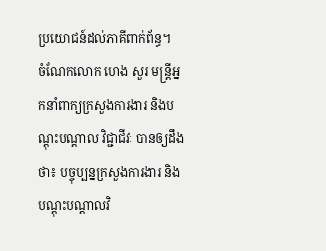ប្រយោជន៍ដល់ភាគីពាក់ព័ន្ធ។
ចំណែកលោក ហេង សួរ មន្ត្រីអ្នកនាំពាក្យក្រសួងការងារ និងបណ្តុះបណ្តាល វិជ្ជាជីវៈ បានឲ្យដឹងថា៖ បច្ចុប្បន្នក្រសួងការងារ និងបណ្តុះបណ្តាលវិ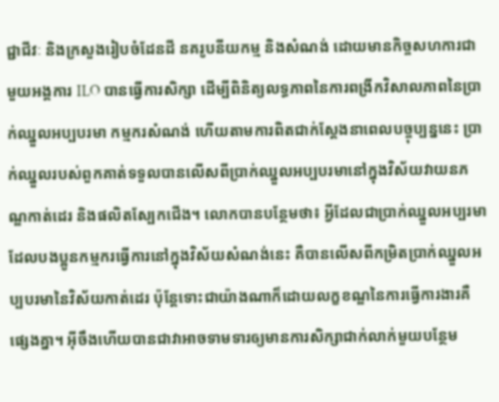ជ្ជាជីវៈ និងក្រសួងរៀបចំដែនដី នគរូបនីយកម្ម និងសំណង់ ដោយមានកិច្ចសហការជាមួយអង្គការ ILO បានធ្វើការសិក្សា ដើម្បីពិនិត្យលទ្ធភាពនៃការពង្រីកវិសាលភាពនៃប្រាក់ឈ្នួលអប្បបរមា កម្មករសំណង់ ហើយតាមការពិតជាក់ស្តែងនាពេលបច្ចុប្បន្ននេះ ប្រាក់ឈ្នួលរបស់ពួកគាត់ទទួលបានលើសពីប្រាក់ឈ្នួលអប្បបរមានៅក្នុងវិស័យវាយនភណ្ឌកាត់ដេរ និងផលិតស្បែកជើង។ លោកបានបន្ថែមថា៖ អ្វីដែលជាប្រាក់ឈ្នួលអប្បរមា ដែលបងប្អូនកម្មករធ្វើការនៅក្នុងវិស័យសំណង់នេះ គឺបានលើសពីកម្រិតប្រាក់ឈ្នួលអប្បបរមានៃវិស័យកាត់ដេរ ប៉ុន្តែទោះជាយ៉ាងណាក៏ដោយលក្ខខណ្ឌនៃការធ្វើការងារគឺផ្សេងគ្នា។ អ៊ីចឹងហើយបានជាវាអាចទាមទារឲ្យមានការសិក្សាជាក់លាក់មួយបន្ថែម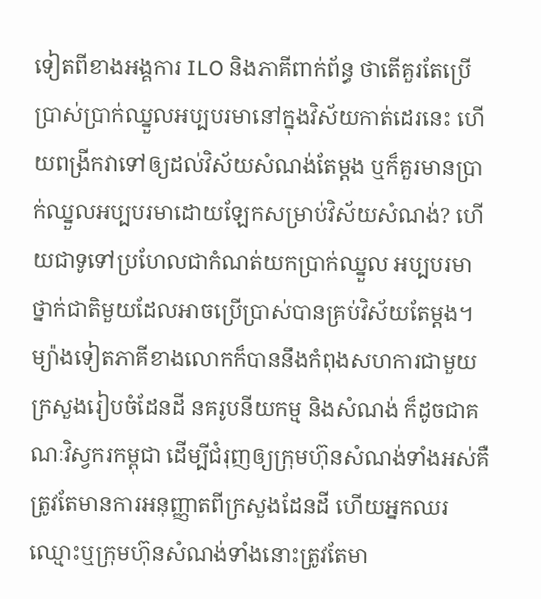ទៀតពីខាងអង្គការ ILO និងភាគីពាក់ព័ន្ធ ថាតើគួរតែប្រើប្រាស់ប្រាក់ឈ្នួលអប្បបរមានៅក្នុងវិស័យកាត់ដេរនេះ ហើយពង្រីកវាទៅឲ្យដល់វិស័យសំណង់តែម្តង ឬក៏គួរមានប្រាក់ឈ្នួលអប្បបរមាដោយឡែកសម្រាប់វិស័យសំណង់? ហើយជាទូទៅប្រហែលជាកំណត់យកប្រាក់ឈ្នួល អប្បបរមាថ្នាក់ជាតិមួយដែលអាចប្រើប្រាស់បានគ្រប់វិស័យតែម្តង។ ម្យ៉ាងទៀតភាគីខាងលោកក៏បាននឹងកំពុងសហការជាមួយ ក្រសួងរៀបចំដែនដី នគរូបនីយកម្ម និងសំណង់ ក៏ដូចជាគណៈវិស្វករកម្ពុជា ដើម្បីជំរុញឲ្យក្រុមហ៊ុនសំណង់ទាំងអស់គឺត្រូវតែមានការអនុញ្ញាតពីក្រសួងដែនដី ហើយអ្នកឈរឈ្មោះឬក្រុមហ៊ុនសំណង់ទាំងនោះត្រូវតែមា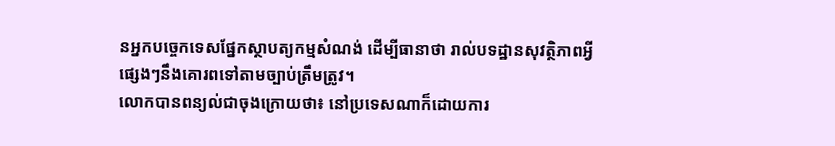នអ្នកបច្ចេកទេសផ្នែកស្ថាបត្យកម្មសំណង់ ដើម្បីធានាថា រាល់បទដ្ឋានសុវត្ថិភាពអ្វីផ្សេងៗនឹងគោរពទៅតាមច្បាប់ត្រឹមត្រូវ។
លោកបានពន្យល់ជាចុងក្រោយថា៖ នៅប្រទេសណាក៏ដោយការ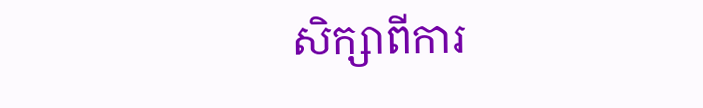សិក្សាពីការ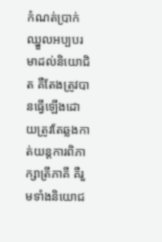កំណត់ប្រាក់ឈ្នួលអប្បបរមាដល់និយោជិត គឺតែងត្រូវបានធ្វើឡើងដោយត្រូវតែឆ្លងកាត់យន្តការពិភាក្សាត្រីភាគី គឺរួមទាំងនិយោជ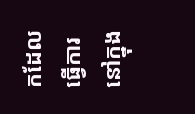កដែលធ្វើការនៅក្នុង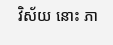វិស័យ នោះ ភា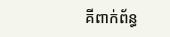គីពាក់ព័ន្ធ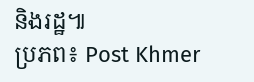និងរដ្ឋ៕
ប្រភព៖ Post Khmer